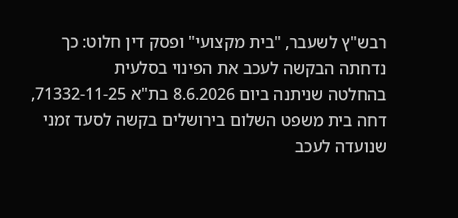רבש"ץ לשעבר, "בית מקצועי" ופסק דין חלוט: כך נדחתה הבקשה לעכב את הפינוי בסלעית
בהחלטה שניתנה ביום 8.6.2026 בת"א 71332-11-25, דחה בית משפט השלום בירושלים בקשה לסעד זמני שנועדה לעכב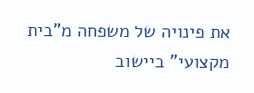את פינויה של משפחה מ"בית מקצועי" ביישוב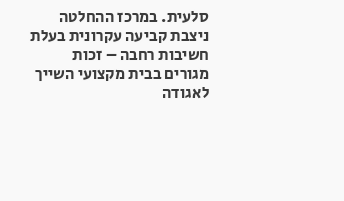סלעית. במרכז ההחלטה ניצבת קביעה עקרונית בעלת חשיבות רחבה – זכות מגורים בבית מקצועי השייך לאגודה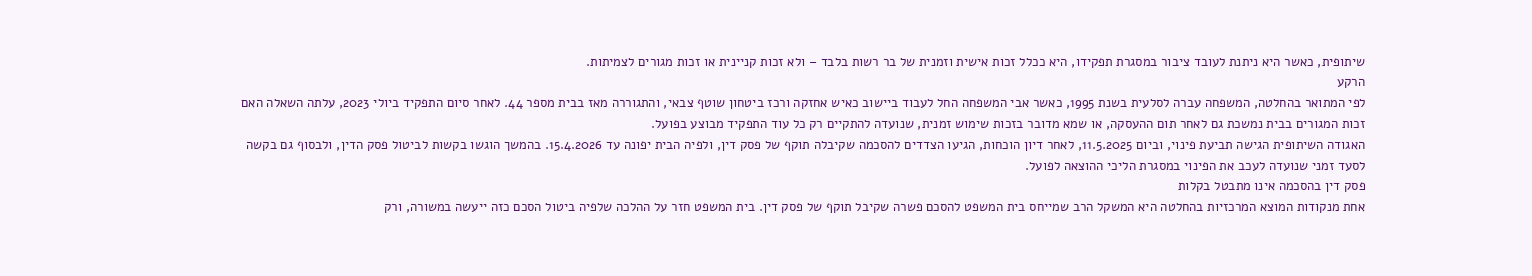שיתופית, כאשר היא ניתנת לעובד ציבור במסגרת תפקידו, היא ככלל זכות אישית וזמנית של בר רשות בלבד – ולא זכות קניינית או זכות מגורים לצמיתות.
הרקע
לפי המתואר בהחלטה, המשפחה עברה לסלעית בשנת 1995, כאשר אבי המשפחה החל לעבוד ביישוב כאיש אחזקה ורכז ביטחון שוטף צבאי, והתגוררה מאז בבית מספר 44. לאחר סיום התפקיד ביולי 2023, עלתה השאלה האם זכות המגורים בבית נמשכת גם לאחר תום ההעסקה, או שמא מדובר בזכות שימוש זמנית, שנועדה להתקיים רק כל עוד התפקיד מבוצע בפועל.
האגודה השיתופית הגישה תביעת פינוי, וביום 11.5.2025, לאחר דיון הוכחות, הגיעו הצדדים להסכמה שקיבלה תוקף של פסק דין, ולפיה הבית יפונה עד 15.4.2026. בהמשך הוגשו בקשות לביטול פסק הדין, ולבסוף גם בקשה לסעד זמני שנועדה לעכב את הפינוי במסגרת הליכי ההוצאה לפועל.
פסק דין בהסכמה אינו מתבטל בקלות
אחת מנקודות המוצא המרכזיות בהחלטה היא המשקל הרב שמייחס בית המשפט להסכם פשרה שקיבל תוקף של פסק דין. בית המשפט חזר על ההלכה שלפיה ביטול הסכם כזה ייעשה במשורה, ורק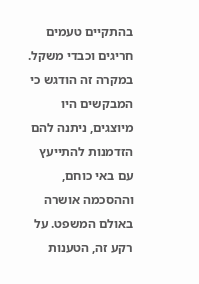בהתקיים טעמים חריגים וכבדי משקל. במקרה זה הודגש כי המבקשים היו מיוצגים, ניתנה להם הזדמנות להתייעץ עם באי כוחם, וההסכמה אושרה באולם המשפט. על רקע זה, הטענות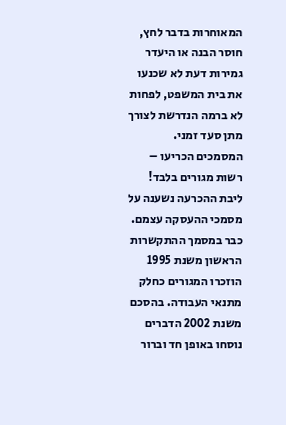המאוחרות בדבר לחץ, חוסר הבנה או היעדר גמירות דעת לא שכנעו את בית המשפט, לפחות לא ברמה הנדרשת לצורך מתן סעד זמני.
המסמכים הכריעו – רשות מגורים בלבד!
ליבת ההכרעה נשענה על מסמכי ההעסקה עצמם. כבר במסמך ההתקשרות הראשון משנת 1995 הוזכרו המגורים כחלק מתנאי העבודה. בהסכם משנת 2002 הדברים נוסחו באופן חד וברור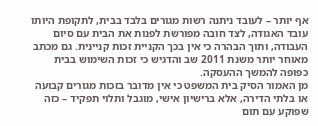אף יותר – לעובד ניתנה רשות מגורים בלבד בבית, לתקופת היותו עובד האגודה, לצד חובה מפורשת לפנות את הבית עם סיום העבודה, ותוך הבהרה כי אין בכך הקניית זכות קניינית. גם מכתב מאוחר יותר משנת 2011 שב והדגיש כי זכות השימוש בבית כפופה להמשך ההעסקה.
מן האמור הסיק בית המשפט כי אין מדובר בזכות מגורים קבועה או בלתי הדירה, אלא ברישיון אישי, מוגבל ותלוי תפקיד – כזה שפוקע עם תום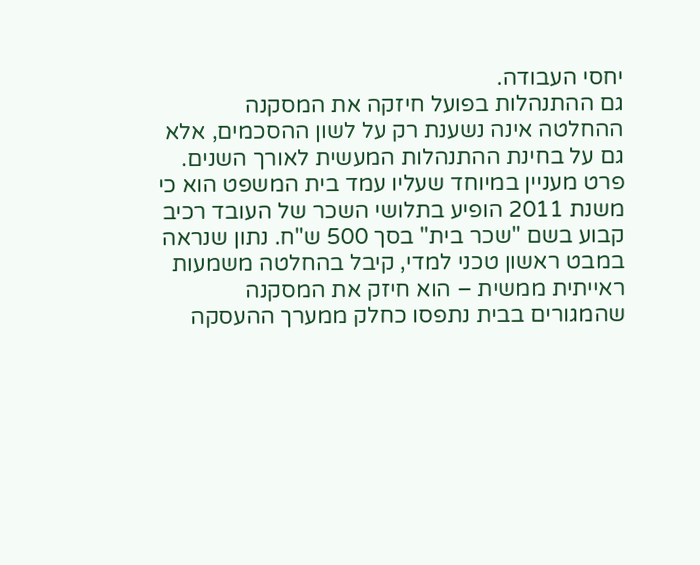יחסי העבודה.
גם ההתנהלות בפועל חיזקה את המסקנה
ההחלטה אינה נשענת רק על לשון ההסכמים, אלא גם על בחינת ההתנהלות המעשית לאורך השנים. פרט מעניין במיוחד שעליו עמד בית המשפט הוא כי משנת 2011 הופיע בתלושי השכר של העובד רכיב קבוע בשם "שכר בית" בסך 500 ש"ח. נתון שנראה במבט ראשון טכני למדי, קיבל בהחלטה משמעות ראייתית ממשית – הוא חיזק את המסקנה שהמגורים בבית נתפסו כחלק ממערך ההעסקה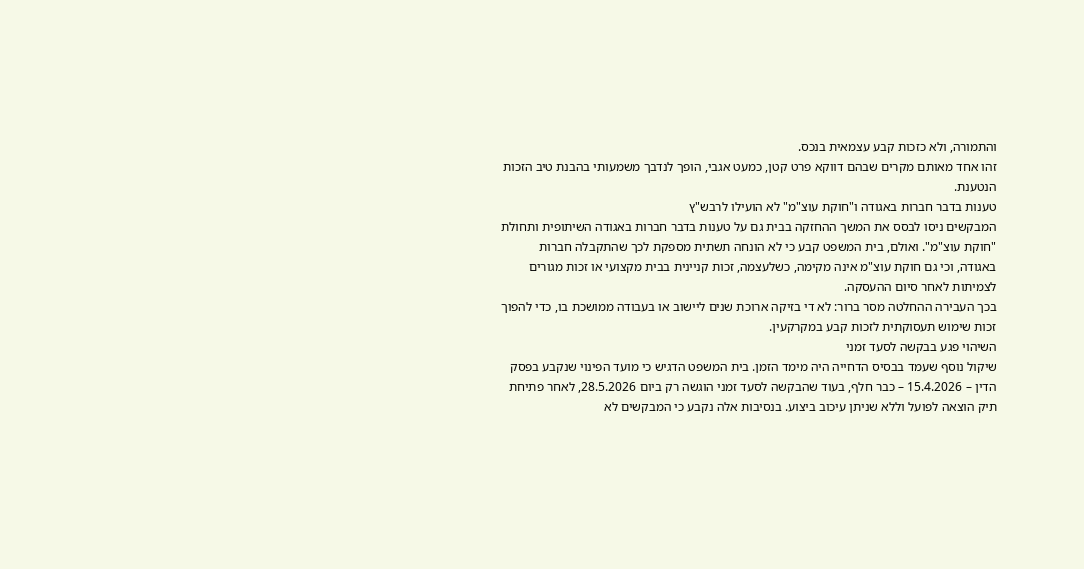והתמורה, ולא כזכות קבע עצמאית בנכס.
זהו אחד מאותם מקרים שבהם דווקא פרט קטן, כמעט אגבי, הופך לנדבך משמעותי בהבנת טיב הזכות הנטענת.
טענות בדבר חברות באגודה ו"חוקת עוצ"מ" לא הועילו לרבש"ץ
המבקשים ניסו לבסס את המשך ההחזקה בבית גם על טענות בדבר חברות באגודה השיתופית ותחולת "חוקת עוצ"מ". ואולם, בית המשפט קבע כי לא הונחה תשתית מספקת לכך שהתקבלה חברות באגודה, וכי גם חוקת עוצ"מ אינה מקימה, כשלעצמה, זכות קניינית בבית מקצועי או זכות מגורים לצמיתות לאחר סיום ההעסקה.
בכך העבירה ההחלטה מסר ברור: לא די בזיקה ארוכת שנים ליישוב או בעבודה ממושכת בו, כדי להפוך זכות שימוש תעסוקתית לזכות קבע במקרקעין.
השיהוי פגע בבקשה לסעד זמני
שיקול נוסף שעמד בבסיס הדחייה היה מימד הזמן. בית המשפט הדגיש כי מועד הפינוי שנקבע בפסק הדין – 15.4.2026 – כבר חלף, בעוד שהבקשה לסעד זמני הוגשה רק ביום 28.5.2026, לאחר פתיחת תיק הוצאה לפועל וללא שניתן עיכוב ביצוע. בנסיבות אלה נקבע כי המבקשים לא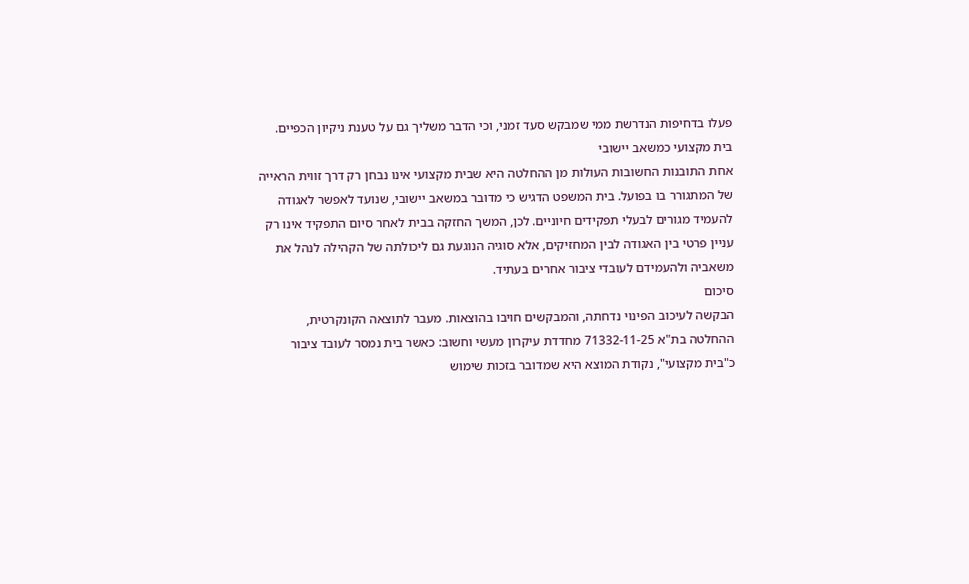פעלו בדחיפות הנדרשת ממי שמבקש סעד זמני, וכי הדבר משליך גם על טענת ניקיון הכפיים.
בית מקצועי כמשאב יישובי
אחת התובנות החשובות העולות מן ההחלטה היא שבית מקצועי אינו נבחן רק דרך זווית הראייה של המתגורר בו בפועל. בית המשפט הדגיש כי מדובר במשאב יישובי, שנועד לאפשר לאגודה להעמיד מגורים לבעלי תפקידים חיוניים. לכן, המשך החזקה בבית לאחר סיום התפקיד אינו רק עניין פרטי בין האגודה לבין המחזיקים, אלא סוגיה הנוגעת גם ליכולתה של הקהילה לנהל את משאביה ולהעמידם לעובדי ציבור אחרים בעתיד.
סיכום
הבקשה לעיכוב הפינוי נדחתה, והמבקשים חויבו בהוצאות. מעבר לתוצאה הקונקרטית, ההחלטה בת"א 71332-11-25 מחדדת עיקרון מעשי וחשוב: כאשר בית נמסר לעובד ציבור כ"בית מקצועי", נקודת המוצא היא שמדובר בזכות שימוש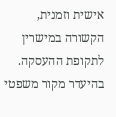אישית וזמנית, הקשורה במישרין לתקופת ההעסקה. בהיעדר מקור משפטי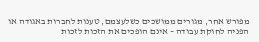מפורש אחר, מגורים ממושכים כשלעצמם, טענות לחברות באגודה או הפניה לחוקת עבודה – אינם הופכים את הזכות לזכות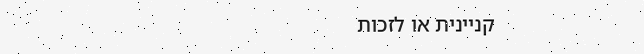קניינית או לזכות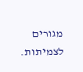מגורים לצמיתות.